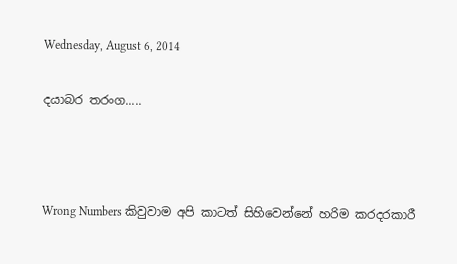Wednesday, August 6, 2014

දයාබර තරංග.....



Wrong Numbers කිවුවාම අපි කාටත් සිහිවෙන්නේ හරිම කරදරකාරී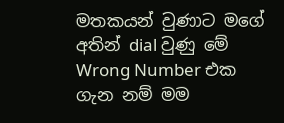මතකයන් වුණාට මගේ අතින් dial වුණු මේ Wrong Number එක ගැන නම් මම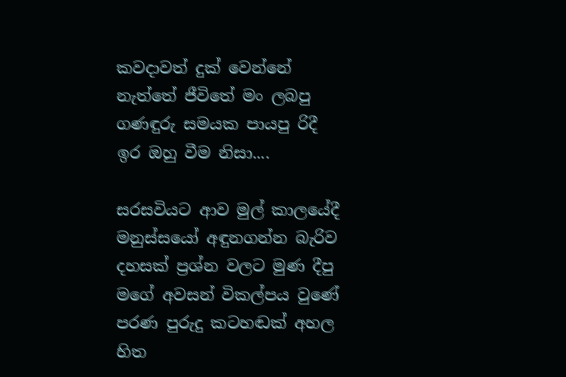කවදාවත් දුක් වෙන්නේ නැත්තේ ජීවිතේ මං ලබපු ගණඳුරු සමයක පායපු රිදී ඉර ඔහු වීම නිසා....

සරසවියට ආව මුල් කාලයේදී මනුස්සයෝ අඳුනගන්න බැරිව දහසක් ප්‍රශ්න වලට මුණ දීපු මගේ අවසන් විකල්පය වුණේ පරණ පුරුදු කටහඬක් අහල හිත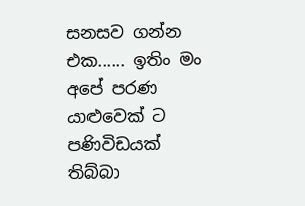සනසව ගන්න එක...... ඉතිං මං අපේ පරණ යාළුවෙක් ට පණිවිඩයක් තිබ්බා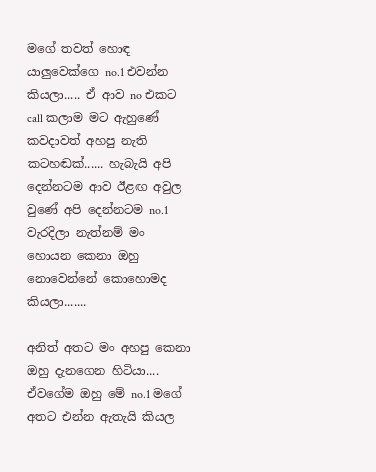මගේ තවත් හොඳ යාලුවෙක්ගෙ no.1 එවන්න කියලා..... ඒ ආව no එකට call කලාම මට ඇහුණේ කවදාවත් අහපු නැති කටහඬක්...... හැබැයි අපි දෙන්නටම ආව ඊළඟ අවුල වුණේ අපි දෙන්නටම no.1 වැරදිලා නැත්නම් මං හොයන කෙනා ඔහු නොවෙන්නේ කොහොමද කියලා.......

අනිත් අතට මං අහපු කෙනා ඔහු දැනගෙන හිටියා.... ඒවගේම ඔහු මේ no.1 මගේ අතට එන්න ඇතැයි කියල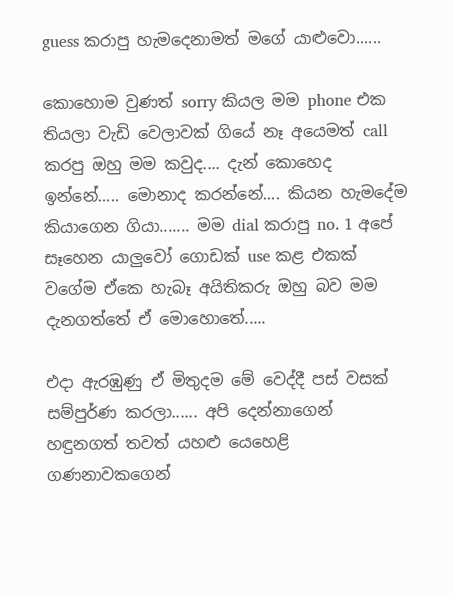guess කරාපු හැමදෙනාමත් මගේ යාළුවො......

කොහොම වුණත් sorry කියල මම phone එක තියලා වැඩි වෙලාවක් ගියේ නෑ අයෙමත් call කරපු ඔහු මම කවුද.... දැන් කොහෙද ඉන්නේ..... මොනාද කරන්නේ.... කියන හැමදේම කියාගෙන ගියා....... මම dial කරාපු no. 1 අපේ සෑහෙන යාලුවෝ ගොඩක් use කළ එකක් වගේම ඒකෙ හැබෑ අයිතිකරු ඔහු බව මම දැනගත්තේ ඒ මොහොතේ.....

එදා ඇරඹුණු ඒ මිතුදම මේ වෙද්දී පස් වසක් සම්පුර්ණ කරලා...... අපි දෙන්නාගෙන් හඳුනගත් තවත් යහළු යෙහෙළි ගණනාවකගෙන්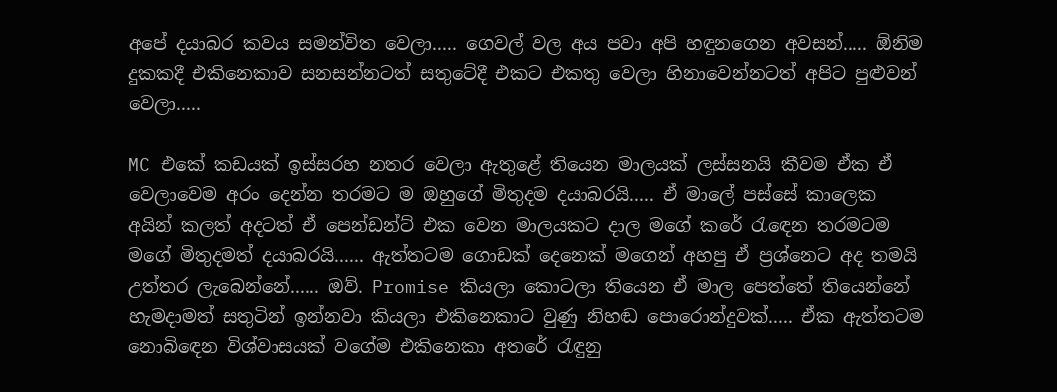අපේ දයාබර කවය සමන්විත වෙලා..... ගෙවල් වල අය පවා අපි හඳුනගෙන අවසන්..... ඕනිම දුකකදී එකිනෙකාව සනසන්නටත් සතුටේදී එකට එකතු වෙලා හිනාවෙන්නටත් අපිට පුළුවන් වෙලා.....

MC එකේ කඩයක් ඉස්සරහ නතර වෙලා ඇතුළේ තියෙන මාලයක් ලස්සනයි කීවම ඒක ඒ වෙලාවෙම අරං දෙන්න තරමට ම ඔහුගේ මිතුදම දයාබරයි..... ඒ මාලේ පස්සේ කාලෙක අයින් කලත් අදටත් ඒ පෙන්ඩන්ට් එක වෙන මාලයකට දාල මගේ කරේ රැඳෙන තරමටම මගේ මිතුදමත් දයාබරයි...... ඇත්තටම ගොඩක් දෙනෙක් මගෙන් අහපු ඒ ප්‍රශ්නෙට අද තමයි උත්තර ලැබෙන්නේ...... ඔව්. Promise කියලා කොටලා තියෙන ඒ මාල පෙත්තේ තියෙන්නේ හැමදාමත් සතුටින් ඉන්නවා කියලා එකිනෙකාට වුණු නිහඬ පොරොන්දුවක්..... ඒක ඇත්තටම නොබිඳෙන විශ්වාසයක් වගේම එකිනෙකා අතරේ රැඳුනු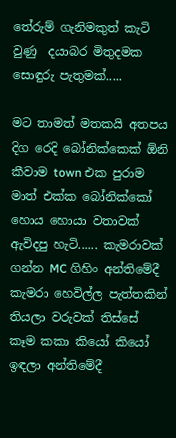තේරුම් ගැනිමකුත් කැටි වුණු  දයාබර මිතුදමක සොඳුරු පැතුමක්.....

මට තාමත් මතකයි අතපය දිග රෙදි බෝනික්කෙක් ඕනි කීවාම town එක පුරාම මාත් එක්ක බෝනික්කෝ හොය හොයා වතාවක් ඇවිදපු හැටි...... කැමරාවක් ගන්න MC ගිහිං අන්තිමේදී කැමරා හෙවිල්ල පැත්තකින් තියලා වරුවක් තිස්සේ කෑම කකා කියෝ කියෝ ඉඳලා අන්තිමේදී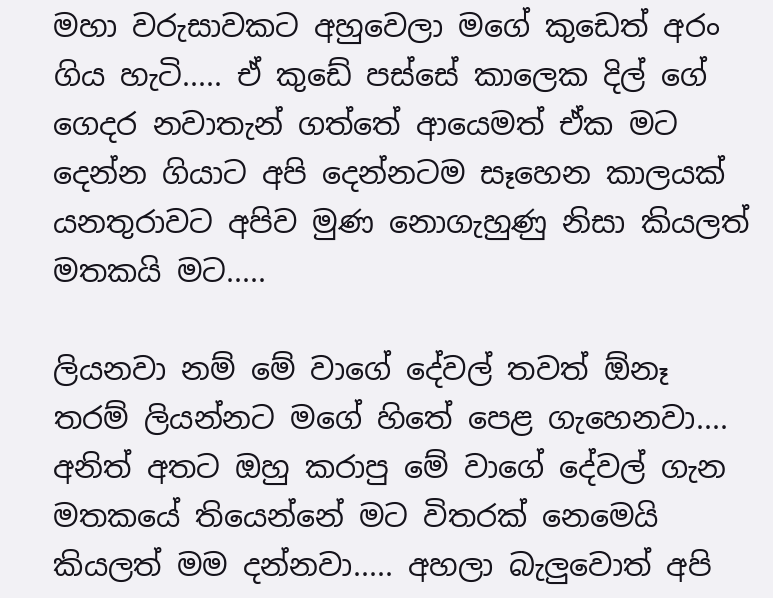මහා වරුසාවකට අහුවෙලා මගේ කුඩෙත් අරං ගිය හැටි..... ඒ කුඩේ පස්සේ කාලෙක දිල් ගේ ගෙදර නවාතැන් ගත්තේ ආයෙමත් ඒක මට දෙන්න ගියාට අපි දෙන්නටම සෑහෙන කාලයක් යනතුරාවට අපිව මුණ නොගැහුණු නිසා කියලත් මතකයි මට.....

ලියනවා නම් මේ වාගේ දේවල් තවත් ඕනෑ තරම් ලියන්නට මගේ හිතේ පෙළ ගැහෙනවා.... අනිත් අතට ඔහු කරාපු මේ වාගේ දේවල් ගැන මතකයේ තියෙන්නේ මට විතරක් නෙමෙයි කියලත් මම දන්නවා..... අහලා බැලුවොත් අපි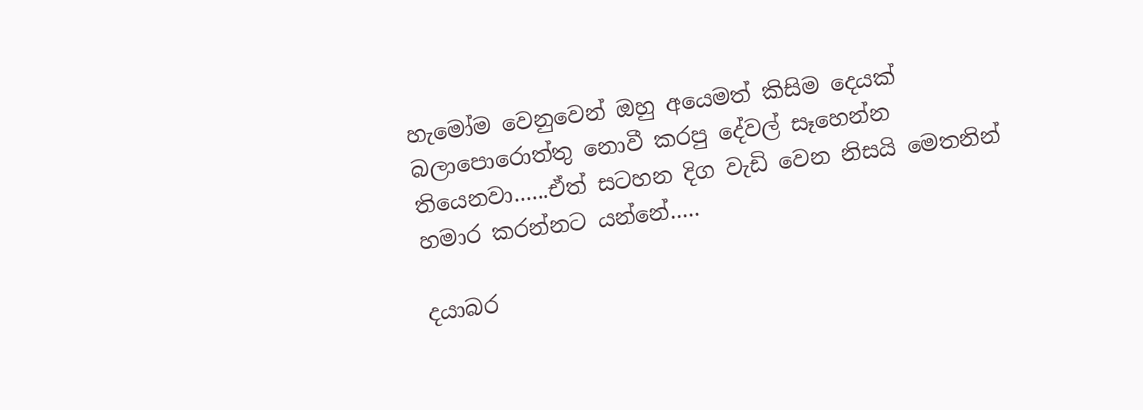හැමෝම වෙනුවෙන් ඔහු අයෙමත් කිසිම දෙයක් බලාපොරොත්තු නොවී කරපු දේවල් සෑහෙන්න තියෙනවා......ඒත් සටහන දිග වැඩි වෙන නිසයි මෙතනින් හමාර කරන්නට යන්නේ.....

දයාබර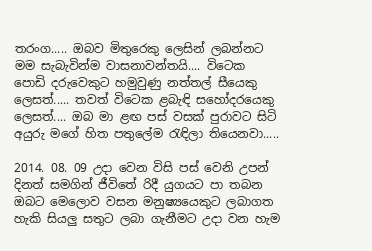තරංග..... ඔබව මිතුරෙකු ලෙසින් ලබන්නට මම සැබැවින්ම වාසනාවන්තයි.... විටෙක පොඩි දරුවෙකුට හමුවුණු නත්තල් සීයෙකු ලෙසත්..... තවත් විටෙක ළබැඳි සහෝදරයෙකු ලෙසත්.... ඔබ මා ළඟ පස් වසක් පුරාවට සිටි අයුරු මගේ හිත පතුලේම රැඳිලා තියෙනවා.....

2014. 08. 09 උදා වෙන විසි පස් වෙනි උපන් දිනත් සමගින් ජීවිතේ රිදී යුගයට පා තබන ඔබට මෙලොව වසන මනුෂ්‍යයෙකුට ලබාගත හැකි සියලු සතුට ලබා ගැනීමට උදා වන හැම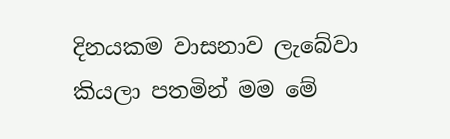දිනයකම වාසනාව ලැබේවා කියලා පතමින් මම මේ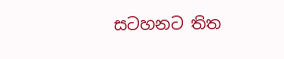සටහනට තිත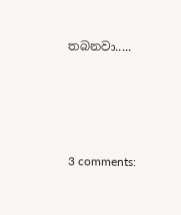තබනවා.....





3 comments: